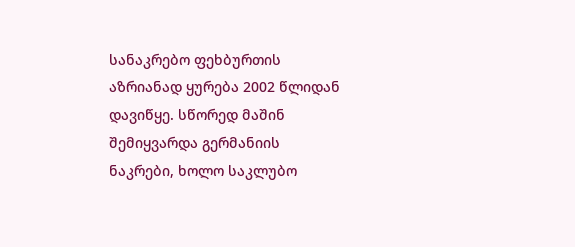სანაკრებო ფეხბურთის აზრიანად ყურება 2002 წლიდან დავიწყე. სწორედ მაშინ შემიყვარდა გერმანიის ნაკრები, ხოლო საკლუბო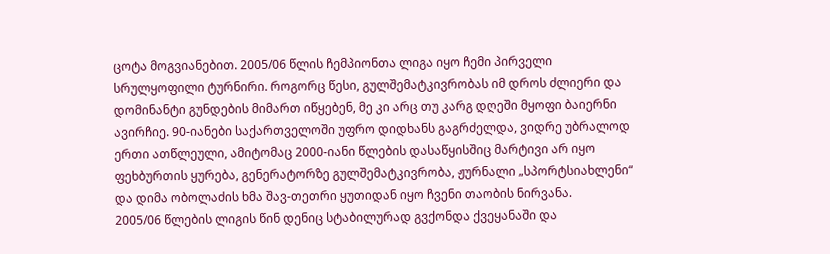ცოტა მოგვიანებით. 2005/06 წლის ჩემპიონთა ლიგა იყო ჩემი პირველი სრულყოფილი ტურნირი. როგორც წესი, გულშემატკივრობას იმ დროს ძლიერი და დომინანტი გუნდების მიმართ იწყებენ, მე კი არც თუ კარგ დღეში მყოფი ბაიერნი ავირჩიე. 90-იანები საქართველოში უფრო დიდხანს გაგრძელდა, ვიდრე უბრალოდ ერთი ათწლეული, ამიტომაც 2000-იანი წლების დასაწყისშიც მარტივი არ იყო ფეხბურთის ყურება, გენერატორზე გულშემატკივრობა, ჟურნალი „სპორტსიახლენი“ და დიმა ობოლაძის ხმა შავ-თეთრი ყუთიდან იყო ჩვენი თაობის ნირვანა.
2005/06 წლების ლიგის წინ დენიც სტაბილურად გვქონდა ქვეყანაში და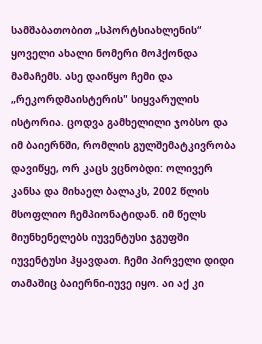სამშაბათობით „სპორტსიახლენის“ ყოველი ახალი ნომერი მოჰქონდა მამაჩემს. ასე დაიწყო ჩემი და „რეკორდმაისტერის" სიყვარულის ისტორია. ცოდვა გამხელილი ჯობსო და იმ ბაიერნში, რომლის გულშემატკივრობა დავიწყე, ორ კაცს ვცნობდი: ოლივერ კანსა და მიხაელ ბალაკს, 2002 წლის მსოფლიო ჩემპიონატიდან. იმ წელს მიუნხენელებს იუვენტუსი ჯგუფში იუვენტუსი ჰყავდათ. ჩემი პირველი დიდი თამაშიც ბაიერნი-იუვე იყო. აი აქ კი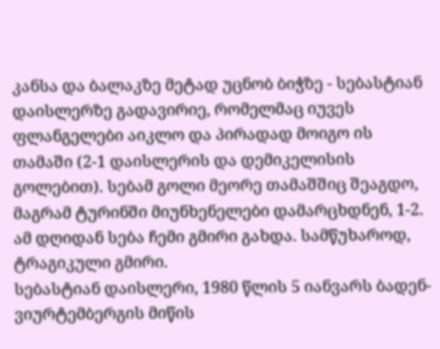კანსა და ბალაკზე მეტად უცნობ ბიჭზე - სებასტიან დაისლერზე გადავირიე, რომელმაც იუვეს ფლანგელები აიკლო და პირადად მოიგო ის თამაში (2-1 დაისლერის და დემიკელისის გოლებით). სებამ გოლი მეორე თამაშშიც შეაგდო, მაგრამ ტურინში მიუნხენელები დამარცხდნენ, 1-2. ამ დღიდან სება ჩემი გმირი გახდა. სამწუხაროდ, ტრაგიკული გმირი.
სებასტიან დაისლერი, 1980 წლის 5 იანვარს ბადენ-ვიურტემბერგის მიწის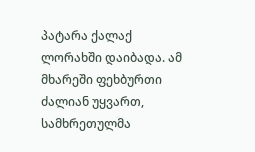პატარა ქალაქ ლორახში დაიბადა. ამ მხარეში ფეხბურთი ძალიან უყვართ, სამხრეთულმა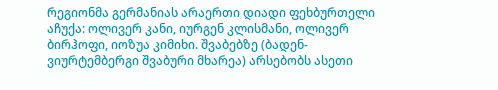რეგიონმა გერმანიას არაერთი დიადი ფეხბურთელი აჩუქა: ოლივერ კანი, იურგენ კლისმანი, ოლივერ ბირჰოფი, იოზუა კიმიხი. შვაბებზე (ბადენ-ვიურტემბერგი შვაბური მხარეა) არსებობს ასეთი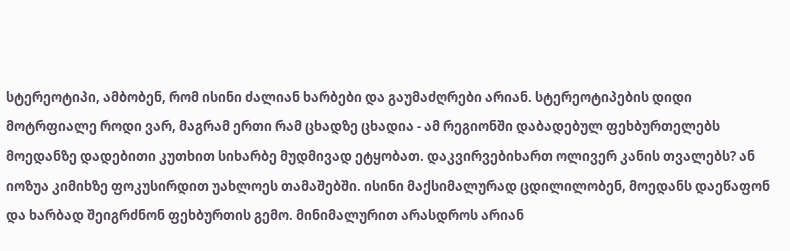სტერეოტიპი, ამბობენ, რომ ისინი ძალიან ხარბები და გაუმაძღრები არიან. სტერეოტიპების დიდი მოტრფიალე როდი ვარ, მაგრამ ერთი რამ ცხადზე ცხადია - ამ რეგიონში დაბადებულ ფეხბურთელებს მოედანზე დადებითი კუთხით სიხარბე მუდმივად ეტყობათ. დაკვირვებიხართ ოლივერ კანის თვალებს? ან იოზუა კიმიხზე ფოკუსირდით უახლოეს თამაშებში. ისინი მაქსიმალურად ცდილილობენ, მოედანს დაეწაფონ და ხარბად შეიგრძნონ ფეხბურთის გემო. მინიმალურით არასდროს არიან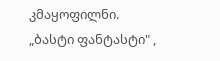კმაყოფილნი.
„ბასტი ფანტასტი" ,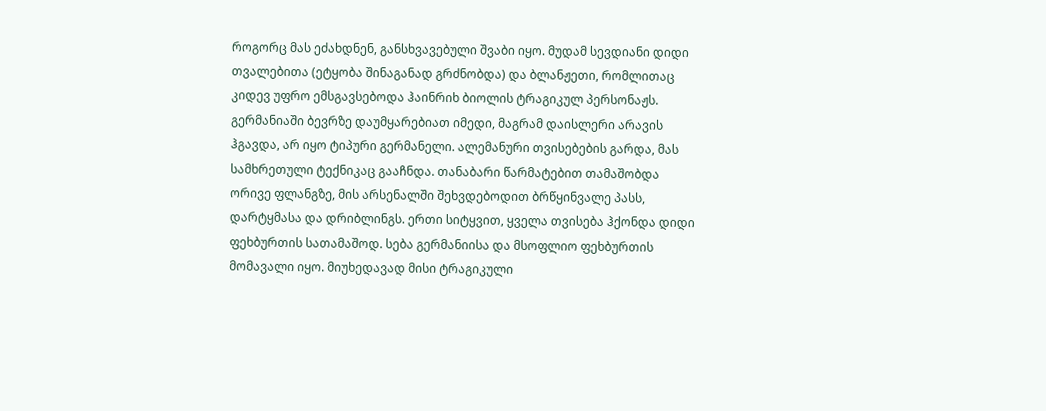როგორც მას ეძახდნენ, განსხვავებული შვაბი იყო. მუდამ სევდიანი დიდი თვალებითა (ეტყობა შინაგანად გრძნობდა) და ბლანჟეთი, რომლითაც კიდევ უფრო ემსგავსებოდა ჰაინრიხ ბიოლის ტრაგიკულ პერსონაჟს. გერმანიაში ბევრზე დაუმყარებიათ იმედი, მაგრამ დაისლერი არავის ჰგავდა, არ იყო ტიპური გერმანელი. ალემანური თვისებების გარდა, მას სამხრეთული ტექნიკაც გააჩნდა. თანაბარი წარმატებით თამაშობდა ორივე ფლანგზე, მის არსენალში შეხვდებოდით ბრწყინვალე პასს, დარტყმასა და დრიბლინგს. ერთი სიტყვით, ყველა თვისება ჰქონდა დიდი ფეხბურთის სათამაშოდ. სება გერმანიისა და მსოფლიო ფეხბურთის მომავალი იყო. მიუხედავად მისი ტრაგიკული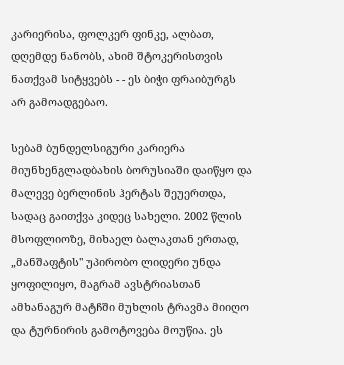კარიერისა, ფოლკერ ფინკე, ალბათ, დღემდე ნანობს, ახიმ შტოკერისთვის ნათქვამ სიტყვებს - - ეს ბიჭი ფრაიბურგს არ გამოადგებაო.

სებამ ბუნდელსიგური კარიერა მიუნხენგლადბახის ბორუსიაში დაიწყო და მალევე ბერლინის ჰერტას შეუერთდა, სადაც გაითქვა კიდეც სახელი. 2002 წლის მსოფლიოზე, მიხაელ ბალაკთან ერთად, „მანშაფტის" უპირობო ლიდერი უნდა ყოფილიყო, მაგრამ ავსტრიასთან ამხანაგურ მატჩში მუხლის ტრავმა მიიღო და ტურნირის გამოტოვება მოუწია. ეს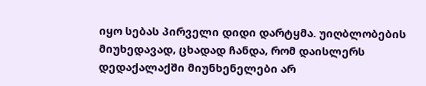იყო სებას პირველი დიდი დარტყმა. უიღბლობების მიუხედავად, ცხადად ჩანდა, რომ დაისლერს დედაქალაქში მიუნხენელები არ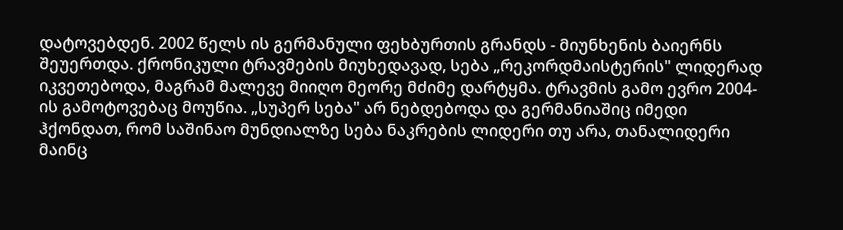დატოვებდენ. 2002 წელს ის გერმანული ფეხბურთის გრანდს - მიუნხენის ბაიერნს შეუერთდა. ქრონიკული ტრავმების მიუხედავად, სება „რეკორდმაისტერის" ლიდერად იკვეთებოდა, მაგრამ მალევე მიიღო მეორე მძიმე დარტყმა. ტრავმის გამო ევრო 2004-ის გამოტოვებაც მოუწია. „სუპერ სება" არ ნებდებოდა და გერმანიაშიც იმედი ჰქონდათ, რომ საშინაო მუნდიალზე სება ნაკრების ლიდერი თუ არა, თანალიდერი მაინც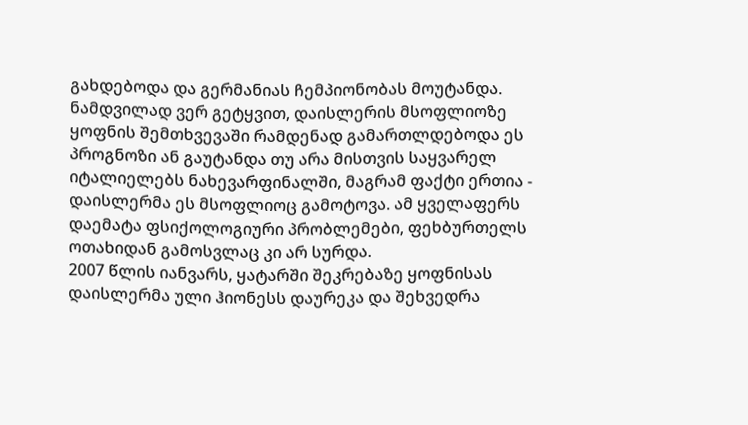გახდებოდა და გერმანიას ჩემპიონობას მოუტანდა. ნამდვილად ვერ გეტყვით, დაისლერის მსოფლიოზე ყოფნის შემთხვევაში რამდენად გამართლდებოდა ეს პროგნოზი ან გაუტანდა თუ არა მისთვის საყვარელ იტალიელებს ნახევარფინალში, მაგრამ ფაქტი ერთია - დაისლერმა ეს მსოფლიოც გამოტოვა. ამ ყველაფერს დაემატა ფსიქოლოგიური პრობლემები, ფეხბურთელს ოთახიდან გამოსვლაც კი არ სურდა.
2007 წლის იანვარს, ყატარში შეკრებაზე ყოფნისას დაისლერმა ული ჰიონესს დაურეკა და შეხვედრა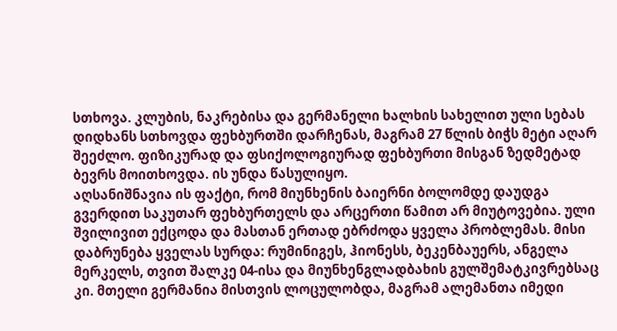სთხოვა. კლუბის, ნაკრებისა და გერმანელი ხალხის სახელით ული სებას დიდხანს სთხოვდა ფეხბურთში დარჩენას, მაგრამ 27 წლის ბიჭს მეტი აღარ შეეძლო. ფიზიკურად და ფსიქოლოგიურად ფეხბურთი მისგან ზედმეტად ბევრს მოითხოვდა. ის უნდა წასულიყო.
აღსანიშნავია ის ფაქტი, რომ მიუნხენის ბაიერნი ბოლომდე დაუდგა გვერდით საკუთარ ფეხბურთელს და არცერთი წამით არ მიუტოვებია. ული შვილივით ექცოდა და მასთან ერთად ებრძოდა ყველა პრობლემას. მისი დაბრუნება ყველას სურდა: რუმინიგეს, ჰიონესს, ბეკენბაუერს, ანგელა მერკელს, თვით შალკე 04-ისა და მიუნხენგლადბახის გულშემატკივრებსაც კი. მთელი გერმანია მისთვის ლოცულობდა, მაგრამ ალემანთა იმედი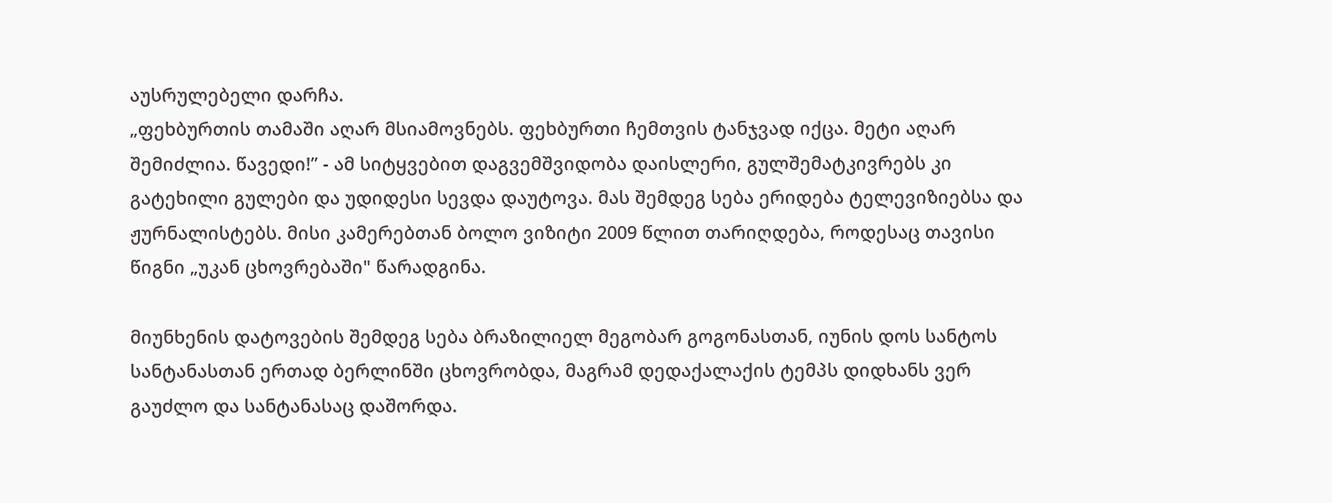აუსრულებელი დარჩა.
„ფეხბურთის თამაში აღარ მსიამოვნებს. ფეხბურთი ჩემთვის ტანჯვად იქცა. მეტი აღარ შემიძლია. წავედი!” - ამ სიტყვებით დაგვემშვიდობა დაისლერი, გულშემატკივრებს კი გატეხილი გულები და უდიდესი სევდა დაუტოვა. მას შემდეგ სება ერიდება ტელევიზიებსა და ჟურნალისტებს. მისი კამერებთან ბოლო ვიზიტი 2009 წლით თარიღდება, როდესაც თავისი წიგნი „უკან ცხოვრებაში" წარადგინა.

მიუნხენის დატოვების შემდეგ სება ბრაზილიელ მეგობარ გოგონასთან, იუნის დოს სანტოს სანტანასთან ერთად ბერლინში ცხოვრობდა, მაგრამ დედაქალაქის ტემპს დიდხანს ვერ გაუძლო და სანტანასაც დაშორდა.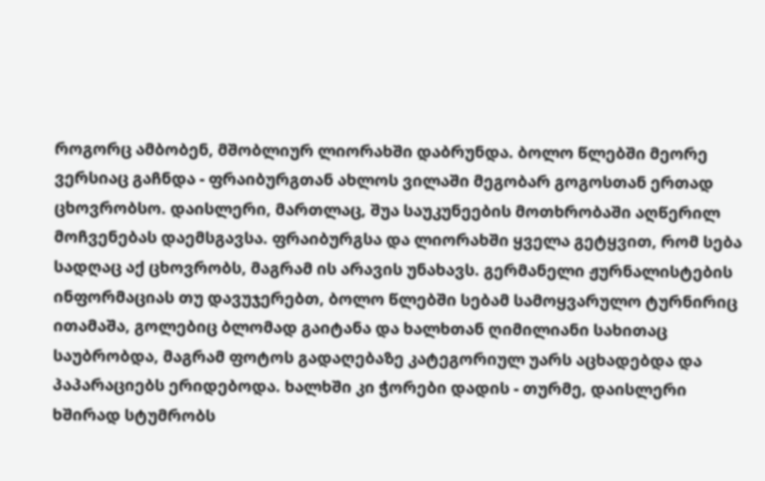როგორც ამბობენ, მშობლიურ ლიორახში დაბრუნდა. ბოლო წლებში მეორე ვერსიაც გაჩნდა - ფრაიბურგთან ახლოს ვილაში მეგობარ გოგოსთან ერთად ცხოვრობსო. დაისლერი, მართლაც, შუა საუკუნეების მოთხრობაში აღწერილ მოჩვენებას დაემსგავსა. ფრაიბურგსა და ლიორახში ყველა გეტყვით, რომ სება სადღაც აქ ცხოვრობს, მაგრამ ის არავის უნახავს. გერმანელი ჟურნალისტების ინფორმაციას თუ დავუჯერებთ, ბოლო წლებში სებამ სამოყვარულო ტურნირიც ითამაშა, გოლებიც ბლომად გაიტანა და ხალხთან ღიმილიანი სახითაც საუბრობდა, მაგრამ ფოტოს გადაღებაზე კატეგორიულ უარს აცხადებდა და პაპარაციებს ერიდებოდა. ხალხში კი ჭორები დადის - თურმე, დაისლერი ხშირად სტუმრობს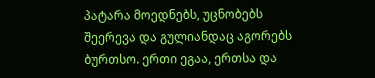პატარა მოედნებს, უცნობებს შეერევა და გულიანდაც აგორებს ბურთსო. ერთი ეგაა, ერთსა და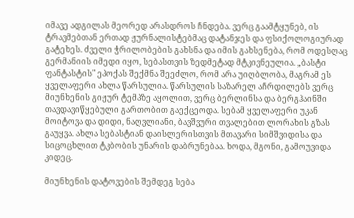იმავე ადგილას მეორედ არასდროს ჩნდება. ვერც გაამტყუნებ, ის ტრავმებთან ერთად ჟურნალისტებმაც დატანჯეს და ფსიქოლოგიურად გატეხეს. ძველი ჭრილობების გახსნა და იმის გახსენება, რომ ოდესღაც გერმანიის იმედი იყო, სებასთვის ზედმეტად მტკივნეულია. „ბასტი ფანტასტის" ეპოქას შექმნა შეეძლო, რომ არა უიღბლობა, მაგრამ ეს ყველაფერი ახლა წარსულია. წარსულის საზარელ აჩრდილებს ვერც მიუნხენის გიჟურ ტემპზე აყოლით, ვერც ბერლინსა და ბერგჰაინში თავდავიწყებული გართობით გაექცეოდა. სებამ ყველაფერი უკან მოიტოვა და დიდი, ნაღვლიანი, ბავშვური თვალებით ლორახის გზას გაუყვა. ახლა სებასტიან დაისლერისთვის მთავარი სიმშვიდისა და სიცოცხლით ტკბობის უნარის დაბრუნებაა. ხოდა, მგონი, გამოუვიდა კიდეც.

მიუნხენის დატოვების შემდეგ სება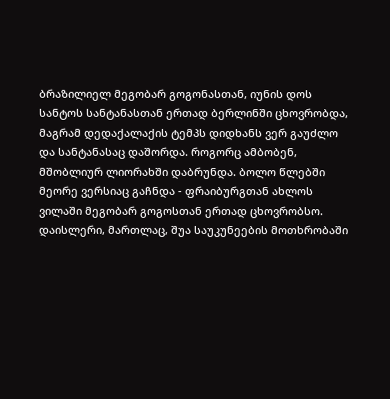ბრაზილიელ მეგობარ გოგონასთან, იუნის დოს სანტოს სანტანასთან ერთად ბერლინში ცხოვრობდა, მაგრამ დედაქალაქის ტემპს დიდხანს ვერ გაუძლო და სანტანასაც დაშორდა. როგორც ამბობენ, მშობლიურ ლიორახში დაბრუნდა. ბოლო წლებში მეორე ვერსიაც გაჩნდა - ფრაიბურგთან ახლოს ვილაში მეგობარ გოგოსთან ერთად ცხოვრობსო. დაისლერი, მართლაც, შუა საუკუნეების მოთხრობაში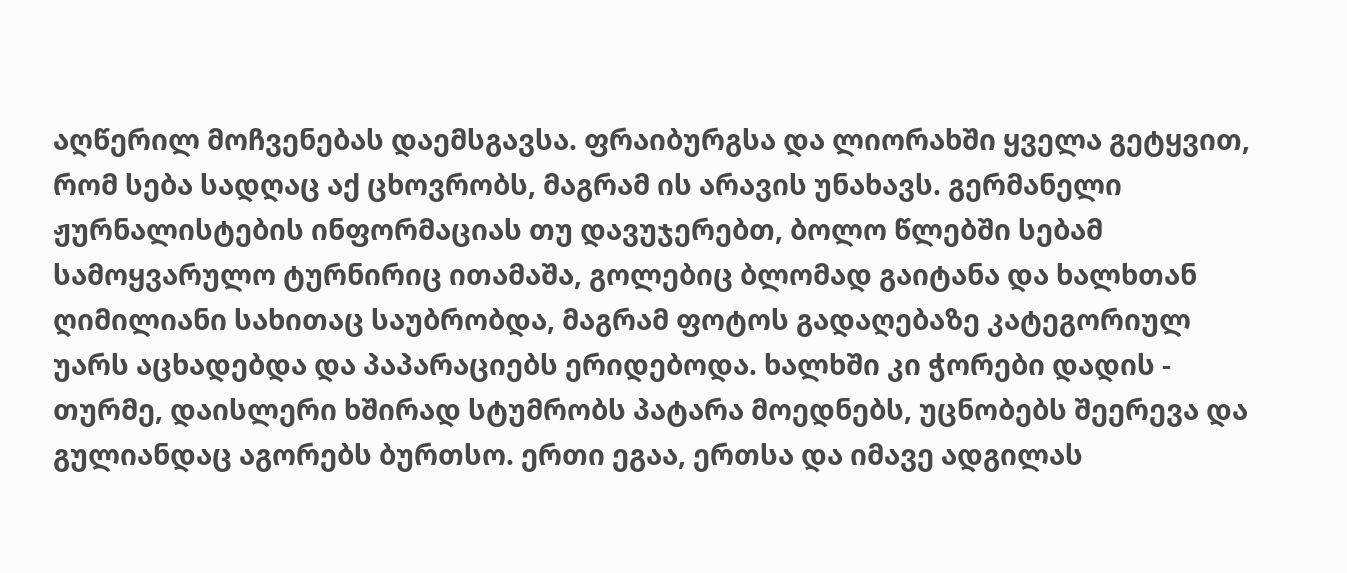აღწერილ მოჩვენებას დაემსგავსა. ფრაიბურგსა და ლიორახში ყველა გეტყვით, რომ სება სადღაც აქ ცხოვრობს, მაგრამ ის არავის უნახავს. გერმანელი ჟურნალისტების ინფორმაციას თუ დავუჯერებთ, ბოლო წლებში სებამ სამოყვარულო ტურნირიც ითამაშა, გოლებიც ბლომად გაიტანა და ხალხთან ღიმილიანი სახითაც საუბრობდა, მაგრამ ფოტოს გადაღებაზე კატეგორიულ უარს აცხადებდა და პაპარაციებს ერიდებოდა. ხალხში კი ჭორები დადის - თურმე, დაისლერი ხშირად სტუმრობს პატარა მოედნებს, უცნობებს შეერევა და გულიანდაც აგორებს ბურთსო. ერთი ეგაა, ერთსა და იმავე ადგილას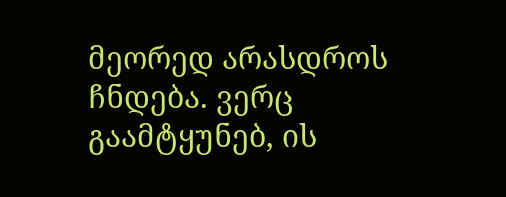მეორედ არასდროს ჩნდება. ვერც გაამტყუნებ, ის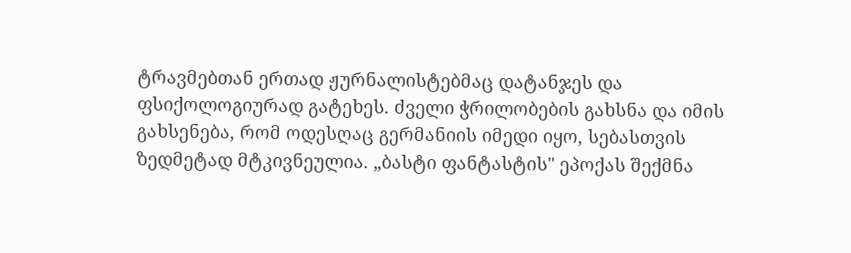ტრავმებთან ერთად ჟურნალისტებმაც დატანჯეს და ფსიქოლოგიურად გატეხეს. ძველი ჭრილობების გახსნა და იმის გახსენება, რომ ოდესღაც გერმანიის იმედი იყო, სებასთვის ზედმეტად მტკივნეულია. „ბასტი ფანტასტის" ეპოქას შექმნა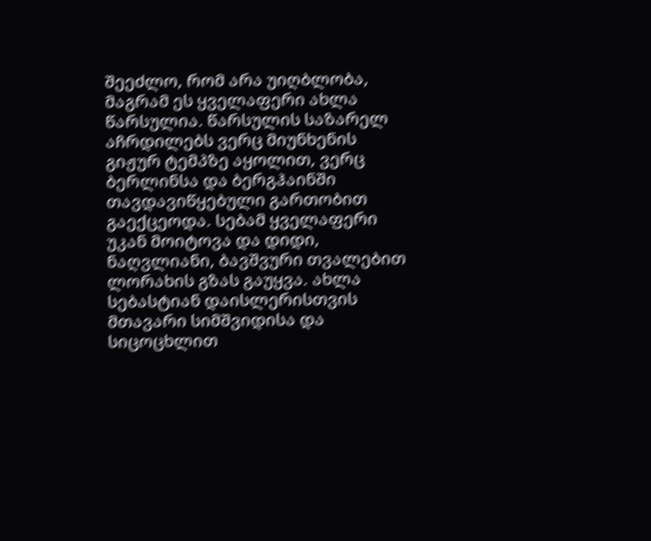შეეძლო, რომ არა უიღბლობა, მაგრამ ეს ყველაფერი ახლა წარსულია. წარსულის საზარელ აჩრდილებს ვერც მიუნხენის გიჟურ ტემპზე აყოლით, ვერც ბერლინსა და ბერგჰაინში თავდავიწყებული გართობით გაექცეოდა. სებამ ყველაფერი უკან მოიტოვა და დიდი, ნაღვლიანი, ბავშვური თვალებით ლორახის გზას გაუყვა. ახლა სებასტიან დაისლერისთვის მთავარი სიმშვიდისა და სიცოცხლით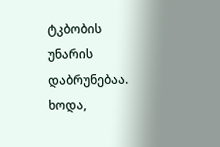ტკბობის უნარის დაბრუნებაა. ხოდა,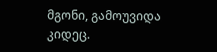მგონი, გამოუვიდა კიდეც.